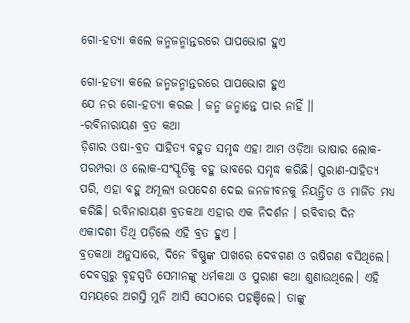ଗୋ-ହତ୍ୟା କଲେ ଜନ୍ମଜନ୍ମାନ୍ତରରେ ପାପଭୋଗ ହୁଏ

ଗୋ-ହତ୍ୟା କଲେ ଜନ୍ମଜନ୍ମାନ୍ତରରେ ପାପଭୋଗ ହୁଏ
ଯେ ନର ଗୋ-ହତ୍ୟା କରଇ । ଜନ୍ମ ଜନ୍ମାନ୍ତେ ପାର ନାହିଁ ।।
-ରବିନାରାୟଣ ବ୍ରତ କଥା
ଡ଼ିଶାର ଓଷା-ବ୍ରତ ସାହିତ୍ୟ ବହୁତ ସମୃଦ୍ଧ ଏହା ଆମ ଓଡ଼ିଆ ଭାଷାର ଲୋକ-ପରମ୍ପରା ଓ ଲୋକ-ସଂସ୍କୃତିକୁ ବହୁ ଭାବରେ ସମୃଦ୍ଧ କରିଛି। ପୁରାଣ-ସାହିତ୍ୟ ପରି, ଏହା ବହୁ ଅମୂଲ୍ୟ ଉପଦେଶ ଦେଇ ଜନଜୀବନକୁ ନିୟନ୍ତ୍ରିତ ଓ ମାର୍ଜିତ ମଧ୍ୟ କରିଛି। ରବିନାରାୟଣ ବ୍ରତକଥା ଏହାର ଏକ ନିଦର୍ଶନ । ରବିବାର ଦିନ ଏକାଦଶୀ ତିଥି ପଡ଼ିଲେ ଏହି ବ୍ରତ ହୁଏ ।
ବ୍ରତକଥା ଅନୁସାରେ, ଦିନେ ବିଷ୍ଣୁଙ୍କ ପାଖରେ ଦେବଗଣ ଓ ଋଷିଗଣ ବସିଥିଲେ। ଦେବଗୁରୁ ବୃହସ୍ପତି ସେମାନଙ୍କୁ ଧର୍ମକଥା ଓ ପୁରାଣ କଥା ଶୁଣାଉଥିଲେ। ଏହି ସମୟରେ ଅଗସ୍ତି ମୁନି ଆସି ସେଠାରେ ପହଞ୍ଚିଲେ। ତାଙ୍କୁ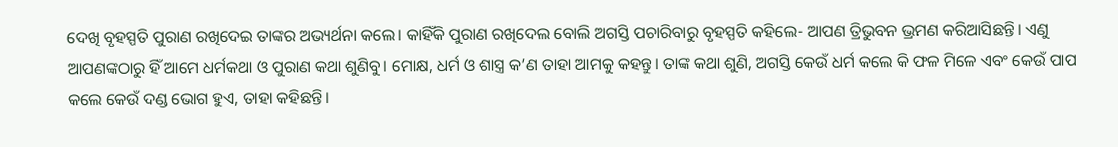ଦେଖି ବୃହସ୍ପତି ପୁରାଣ ରଖିଦେଇ ତାଙ୍କର ଅଭ୍ୟର୍ଥନା କଲେ। କାହିଁକି ପୁରାଣ ରଖିଦେଲ ବୋଲି ଅଗସ୍ତି ପଚାରିବାରୁ ବୃହସ୍ପତି କହିଲେ- ଆପଣ ତ୍ରିଭୁବନ ଭ୍ରମଣ କରିଆସିଛନ୍ତି। ଏଣୁ ଆପଣଙ୍କଠାରୁ ହିଁ ଆମେ ଧର୍ମକଥା ଓ ପୁରାଣ କଥା ଶୁଣିବୁ। ମୋକ୍ଷ, ଧର୍ମ ଓ ଶାସ୍ତ୍ର କ’ଣ ତାହା ଆମକୁ କହନ୍ତୁ। ତାଙ୍କ କଥା ଶୁଣି, ଅଗସ୍ତି କେଉଁ ଧର୍ମ କଲେ କି ଫଳ ମିଳେ ଏବଂ କେଉଁ ପାପ କଲେ କେଉଁ ଦଣ୍ଡ ଭୋଗ ହୁଏ, ତାହା କହିଛନ୍ତି।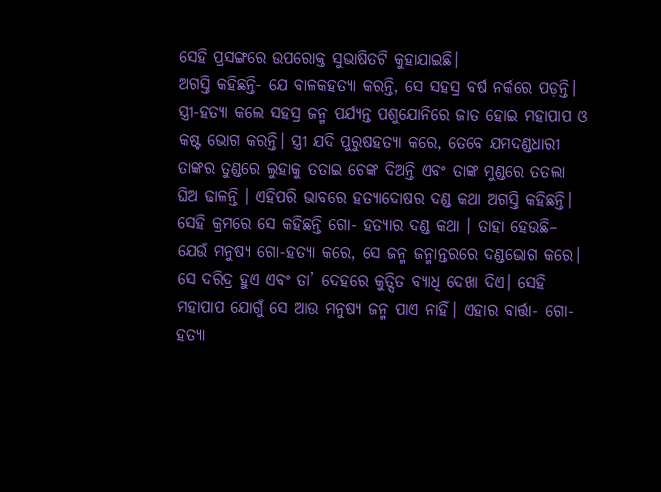ସେହି ପ୍ରସଙ୍ଗରେ ଉପରୋକ୍ତ ସୁଭାଷିତଟି କୁହାଯାଇଛି।
ଅଗସ୍ତି କହିଛନ୍ତି- ଯେ ବାଳକହତ୍ୟା କରନ୍ତି, ସେ ସହସ୍ର ବର୍ଷ ନର୍କରେ ପଡ଼ନ୍ତି। ସ୍ତ୍ରୀ-ହତ୍ୟା କଲେ ସହସ୍ର ଜନ୍ମ ପର୍ଯ୍ୟନ୍ତ ପଶୁଯୋନିରେ ଜାତ ହୋଇ ମହାପାପ ଓ କଷ୍ଟ ଭୋଗ କରନ୍ତି। ସ୍ତ୍ରୀ ଯଦି ପୁରୁଷହତ୍ୟା କରେ, ତେବେ ଯମଦଣ୍ଡଧାରୀ ତାଙ୍କର ତୁଣ୍ଡରେ ଲୁହାକୁ ତତାଇ ଚେଙ୍କ ଦିଅନ୍ତି ଏବଂ ତାଙ୍କ ମୁଣ୍ଡରେ ତତଲା ଘିଅ ଢାଳନ୍ତି । ଏହିପରି ଭାବରେ ହତ୍ୟାଦୋଷର ଦଣ୍ଡ କଥା ଅଗସ୍ତି କହିଛନ୍ତି।
ସେହି କ୍ରମରେ ସେ କହିଛନ୍ତି ଗୋ- ହତ୍ୟାର ଦଣ୍ଡ କଥା । ତାହା ହେଉଛି– ଯେଉଁ ମନୁଷ୍ୟ ଗୋ-ହତ୍ୟା କରେ, ସେ ଜନ୍ମ ଜନ୍ମାନ୍ତରରେ ଦଣ୍ଡଭୋଗ କରେ। ସେ ଦରିଦ୍ର ହୁଏ ଏବଂ ତା’ ଦେହରେ କୁତ୍ସିତ ବ୍ୟାଧି ଦେଖା ଦିଏ। ସେହି ମହାପାପ ଯୋଗୁଁ ସେ ଆଉ ମନୁଷ୍ୟ ଜନ୍ମ ପାଏ ନାହିଁ। ଏହାର ବାର୍ତ୍ତା- ଗୋ-ହତ୍ୟା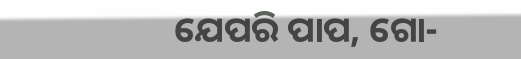ଯେପରି ପାପ, ଗୋ-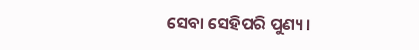ସେବା ସେହିପରି ପୁଣ୍ୟ ।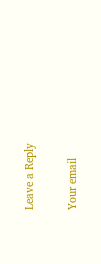Leave a Reply

Your email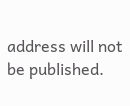address will not be published.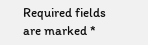Required fields are marked *